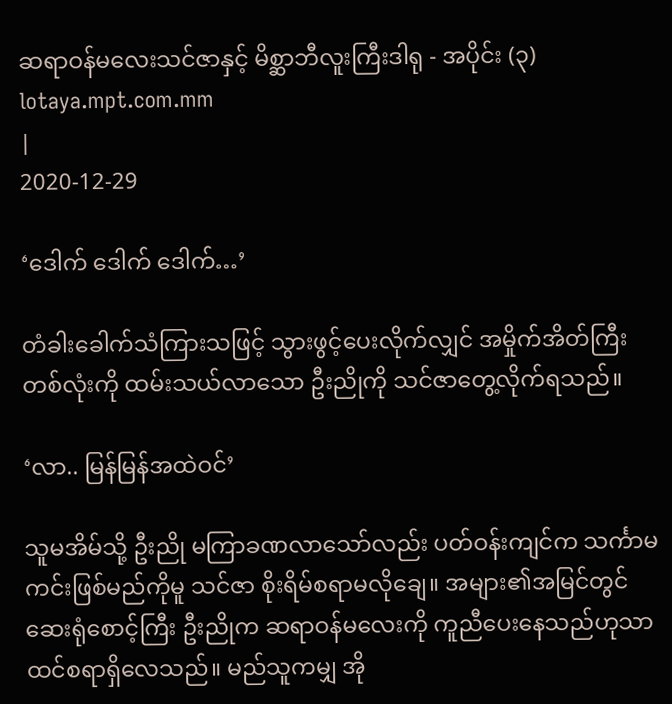ဆရာဝန်မလေးသင်ဇာနှင့် မိစ္ဆာဘီလူးကြီးဒါရု - အပိုင်း (၃)
lotaya.mpt.com.mm
|
2020-12-29

‘ဒေါက် ဒေါက် ဒေါက်…’

တံခါးခေါက်သံကြားသဖြင့် သွားဖွင့်ပေးလိုက်လျှင် အမှိုက်အိတ်ကြီးတစ်လုံးကို ထမ်းသယ်လာသော ဦးညိုကို သင်ဇာတွေ့လိုက်ရသည်။

‘လာ.. မြန်မြန်အထဲဝင်’

သူမအိမ်သို့ ဦးညို မကြာခဏလာသော်လည်း ပတ်ဝန်းကျင်က သင်္ကာမကင်းဖြစ်မည်ကိုမူ သင်ဇာ စိုးရိမ်စရာမလိုချေ။ အများ၏အမြင်တွင် ဆေးရုံစောင့်ကြီး ဦးညိုက ဆရာဝန်မလေးကို ကူညီပေးနေသည်ဟုသာ ထင်စရာရှိလေသည်။ မည်သူကမျှ အို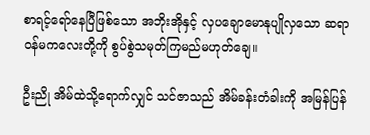စာရင့်ရော်နေပြီဖြစ်သော အဘိုးအိုနှင့် လှပချောမောနုပျိုလှသော ဆရာဝန်မကလေးတို့ကို စွပ်စွဲသမုတ်ကြမည်မဟုတ်ချေ။

ဦးညို အိမ်ထဲသို့ရောက်လျှင် သင်ဇာသည် အိမ်ခန်းတံခါးကို အမြန်ပြန်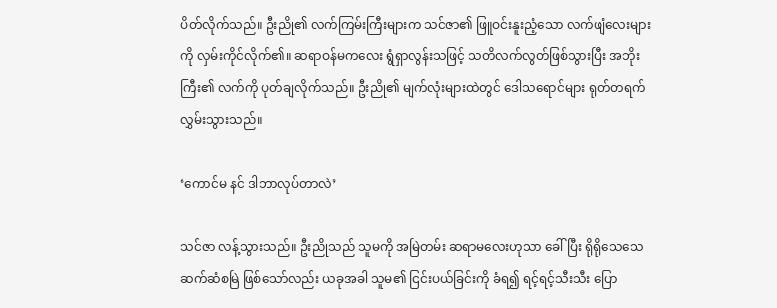ပိတ်လိုက်သည်။ ဦးညို၏ လက်ကြမ်းကြီးများက သင်ဇာ၏ ဖြူဝင်းနူးညံ့သော လက်ဖျံလေးများကို လှမ်းကိုင်လိုက်၏။ ဆရာဝန်မကလေး ရွံရှာလွန်းသဖြင့် သတိလက်လွတ်ဖြစ်သွားပြီး အဘိုးကြီး၏ လက်ကို ပုတ်ချလိုက်သည်။ ဦးညို၏ မျက်လုံးများထဲတွင် ဒေါသရောင်များ ရုတ်တရက်လွှမ်းသွားသည်။

‘ကောင်မ နင် ဒါဘာလုပ်တာလဲ’

သင်ဇာ လန့်သွားသည်။ ဦးညိုသည် သူမကို အမြဲတမ်း ဆရာမလေးဟုသာ ခေါ်ပြီး ရိုရိုသေသေဆက်ဆံစမြဲ ဖြစ်သော်လည်း ယခုအခါ သူမ၏ ငြင်းပယ်ခြင်းကို ခံရ၍ ရင့်ရင့်သီးသီး ပြော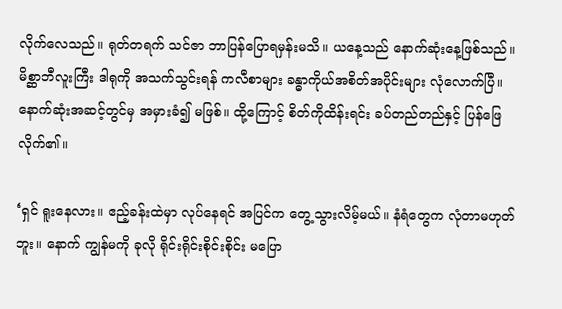လိုက်လေသည်။ ရုတ်တရက် သင်ဇာ ဘာပြန်ပြောရမှန်းမသိ။ ယနေ့သည် နောက်ဆုံးနေ့ဖြစ်သည်။ မိစ္ဆာဘီလူးကြီး ဒါရုကို အသက်သွင်းရန် ကလီစာများ ခန္ဓာကိုယ်အစိတ်အပိုင်းများ လုံလောက်ပြီ။ နောက်ဆုံးအဆင့်တွင်မှ အမှားခံ၍ မဖြစ်။ ထို့ကြောင့် စိတ်ကိုထိန်းရင်း ခပ်တည်တည်နှင့် ပြန်ဖြေလိုက်၏။

‘ရှင် ရူးနေလား။ ဧည့်ခန်းထဲမှာ လုပ်နေရင် အပြင်က တွေ့သွားလိမ့်မယ်။ နံရံတွေက လုံတာမဟုတ်ဘူး။ နောက် ကျွန်မကို ခုလို ရိုင်းရိုင်းစိုင်းစိုင်း မပြော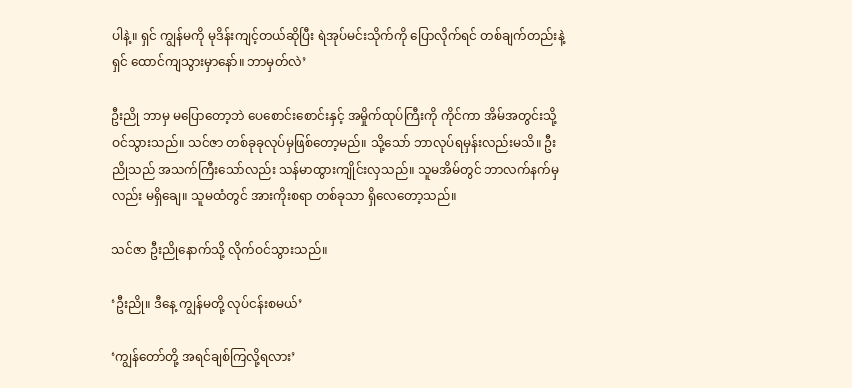ပါနဲ့။ ရှင် ကျွန်မကို မုဒိန်းကျင့်တယ်ဆိုပြီး ရဲအုပ်မင်းသိုက်ကို ပြောလိုက်ရင် တစ်ချက်တည်းနဲ့ ရှင် ထောင်ကျသွားမှာနော်။ ဘာမှတ်လဲ’

ဦးညို ဘာမှ မပြောတော့ဘဲ ပေစောင်းစောင်းနှင့် အမှိုက်ထုပ်ကြီးကို ကိုင်ကာ အိမ်အတွင်းသို့ ဝင်သွားသည်။ သင်ဇာ တစ်ခုခုလုပ်မှဖြစ်တော့မည်။ သို့သော် ဘာလုပ်ရမှန်းလည်းမသိ။ ဦးညိုသည် အသက်ကြီးသော်လည်း သန်မာထွားကျိုင်းလှသည်။ သူမအိမ်တွင် ဘာလက်နက်မှလည်း မရှိချေ။ သူမထံတွင် အားကိုးစရာ တစ်ခုသာ ရှိလေတော့သည်။

သင်ဇာ ဦးညိုနောက်သို့ လိုက်ဝင်သွားသည်။

‘ဦးညို။ ဒီနေ့ ကျွန်မတို့ လုပ်ငန်းစမယ်’

‘ကျွန်တော်တို့ အရင်ချစ်ကြလို့ရလား’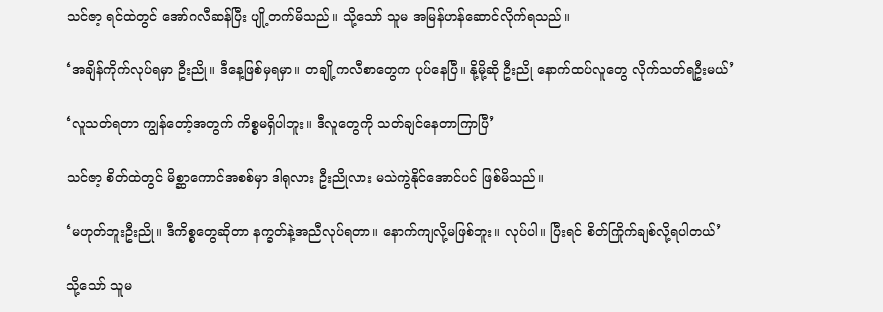သင်ဇာ့ ရင်ထဲတွင် အော်ဂလီဆန်ပြီး ပျို့တက်မိသည်။ သို့သော် သူမ အမြန်ဟန်ဆောင်လိုက်ရသည်။

‘အချိန်ကိုက်လုပ်ရမှာ ဦးညို။ ဒီနေ့ဖြစ်မှရမှာ။ တချို့ကလီစာတွေက ပုပ်နေပြီ။ နို့မို့ဆို ဦးညို နောက်ထပ်လူတွေ လိုက်သတ်ရဦးမယ်’

‘လူသတ်ရတာ ကျွန်တော့်အတွက် ကိစ္စမရှိပါဘူး။ ဒီလူတွေကို သတ်ချင်နေတာကြာပြီ’

သင်ဇာ့ စိတ်ထဲတွင် မိစ္ဆာကောင်အစစ်မှာ ဒါရုလား ဦးညိုလား မသဲကွဲနိုင်အောင်ပင် ဖြစ်မိသည်။

‘မဟုတ်ဘူးဦးညို။ ဒီကိစ္စတွေဆိုတာ နက္ခတ်နဲ့အညီလုပ်ရတာ။ နောက်ကျလို့မဖြစ်ဘူး။ လုပ်ပါ။ ပြီးရင် စိတ်ကြိုက်ချစ်လို့ရပါတယ်’

သို့သော် သူမ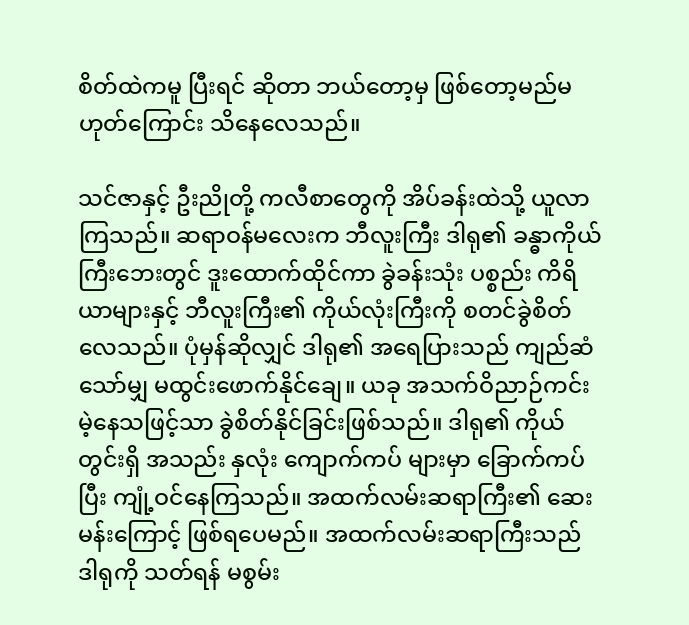စိတ်ထဲကမူ ပြီးရင် ဆိုတာ ဘယ်တော့မှ ဖြစ်တော့မည်မဟုတ်ကြောင်း သိနေလေသည်။

သင်ဇာနှင့် ဦးညိုတို့ ကလီစာတွေကို အိပ်ခန်းထဲသို့ ယူလာကြသည်။ ဆရာဝန်မလေးက ဘီလူးကြီး ဒါရု၏ ခန္ဓာကိုယ်ကြီးဘေးတွင် ဒူးထောက်ထိုင်ကာ ခွဲခန်းသုံး ပစ္စည်း ကိရိယာများနှင့် ဘီလူးကြီး၏ ကိုယ်လုံးကြီးကို စတင်ခွဲစိတ်လေသည်။ ပုံမှန်ဆိုလျှင် ဒါရု၏ အရေပြားသည် ကျည်ဆံသော်မျှ မထွင်းဖောက်နိုင်ချေ။ ယခု အသက်ဝိညာဉ်ကင်းမဲ့နေသဖြင့်သာ ခွဲစိတ်နိုင်ခြင်းဖြစ်သည်။ ဒါရု၏ ကိုယ်တွင်းရှိ အသည်း နှလုံး ကျောက်ကပ် များမှာ ခြောက်ကပ်ပြီး ကျုံ့ဝင်နေကြသည်။ အထက်လမ်းဆရာကြီး၏ ဆေးမန်းကြောင့် ဖြစ်ရပေမည်။ အထက်လမ်းဆရာကြီးသည် ဒါရုကို သတ်ရန် မစွမ်း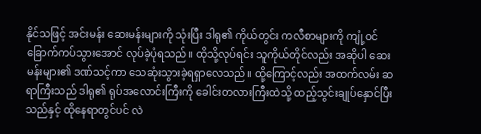နိုင်သဖြင့် အင်းမန်း ဆေးမန်းများကို သုံးပြီး ဒါရု၏ ကိုယ်တွင်း ကလီစာများကို ကျုံ့ဝင်ခြောက်ကပ်သွားအောင် လုပ်ခဲ့ပုံရသည်။ ထိုသို့လုပ်ရင်း သူကိုယ်တိုင်လည်း အဆိုပါ ဆေးမန်းများ၏ ဒဏ်သင့်ကာ သေဆုံးသွားခဲ့ရရှာလေသည်။ ထို့ကြောင့်လည်း အထက်လမ်း ဆရာကြီးသည် ဒါရု၏ ရုပ်အလောင်းကြီးကို ခေါင်းတလားကြီးထဲသို့ ထည့်သွင်းချုပ်နှောင်ပြီးသည်နှင့် ထိုနေရာတွင်ပင် လဲ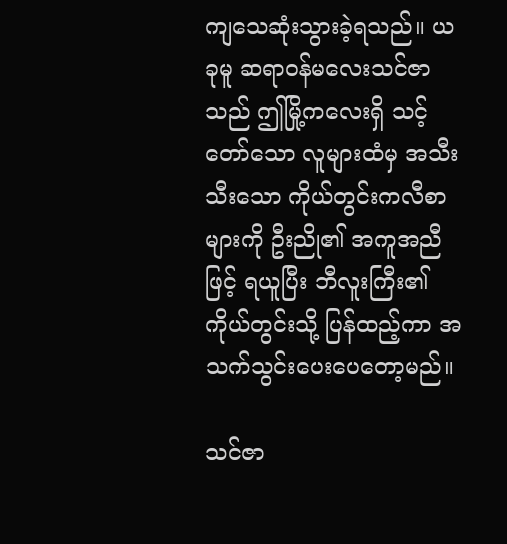ကျသေဆုံးသွားခဲ့ရသည်။ ယခုမူ ဆရာဝန်မလေးသင်ဇာသည် ဤမြို့ကလေးရှိ သင့်တော်သော လူများထံမှ အသီးသီးသော ကိုယ်တွင်းကလီစာများကို ဦးညို၏ အကူအညီဖြင့် ရယူပြီး ဘီလူးကြီး၏ ကိုယ်တွင်းသို့ ပြန်ထည့်ကာ အသက်သွင်းပေးပေတော့မည်။

သင်ဇာ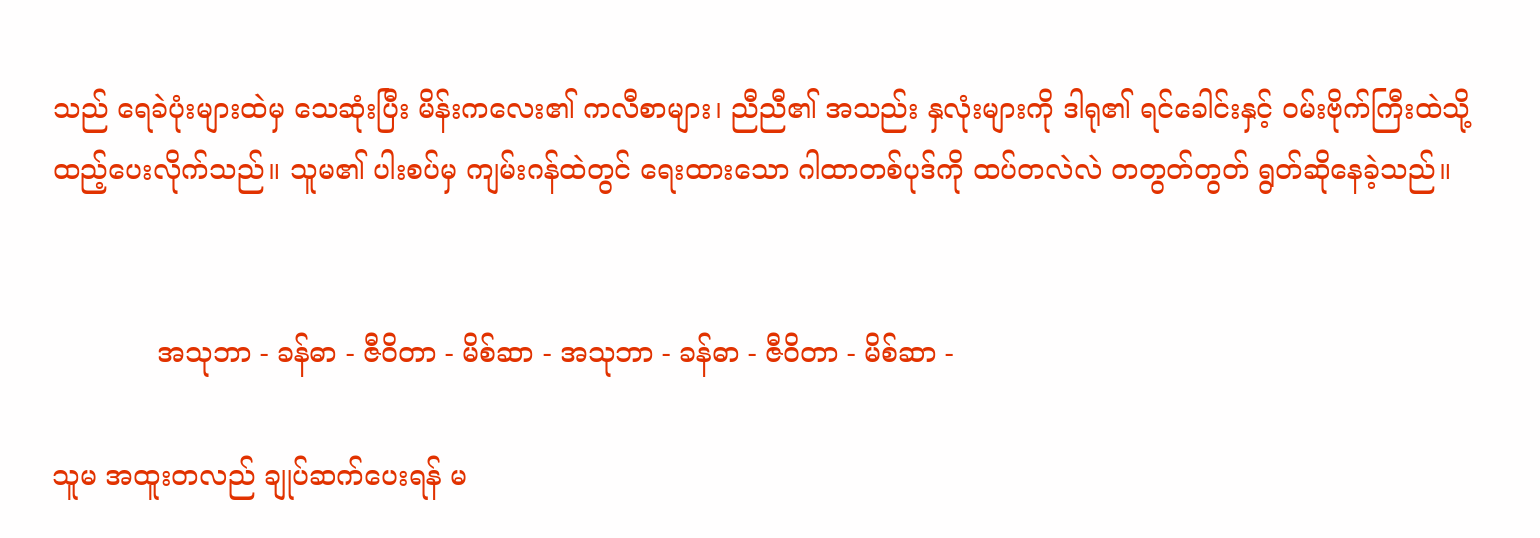သည် ရေခဲပုံးများထဲမှ သေဆုံးပြီး မိန်းကလေး၏ ကလီစာများ၊ ညီညီ၏ အသည်း နှလုံးများကို ဒါရု၏ ရင်ခေါင်းနှင့် ဝမ်းဗိုက်ကြီးထဲသို့ ထည့်ပေးလိုက်သည်။ သူမ၏ ပါးစပ်မှ ကျမ်းဂန်ထဲတွင် ရေးထားသော ဂါထာတစ်ပုဒ်ကို ထပ်တလဲလဲ တတွတ်တွတ် ရွတ်ဆိုနေခဲ့သည်။


            အသုဘာ - ခန်ဓာ - ဇီဝိတာ - မိစ်ဆာ - အသုဘာ - ခန်ဓာ - ဇီဝိတာ - မိစ်ဆာ -

သူမ အထူးတလည် ချုပ်ဆက်ပေးရန် မ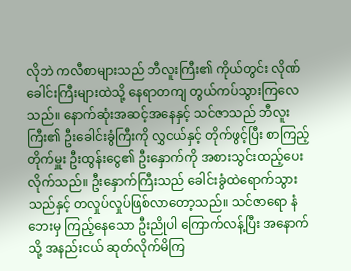လိုဘဲ ကလီစာများသည် ဘီလူးကြီး၏ ကိုယ်တွင်း လိုဏ်ခေါင်းကြီးများထဲသို့ နေရာတကျ တွယ်ကပ်သွားကြလေသည်။ နောက်ဆုံးအဆင့်အနေနှင့် သင်ဇာသည် ဘီလူးကြီး၏ ဦးခေါင်းခွံကြီးကို လွှငယ်နှင့် တိုက်ဖွင့်ပြီး စာကြည့်တိုက်မှူး ဦးထွန်းငွေ၏ ဦးနှောက်ကို အစားသွင်းထည့်ပေးလိုက်သည်။ ဦးနှောက်ကြီးသည် ခေါင်းခွံထဲရောက်သွားသည်နှင့် တလှုပ်လှုပ်ဖြစ်လာတော့သည်။ သင်ဇာရော နံဘေးမှ ကြည့်နေသော ဦးညိုပါ ကြောက်လန့်ပြီး အနောက်သို့ အနည်းငယ် ဆုတ်လိုက်မိကြ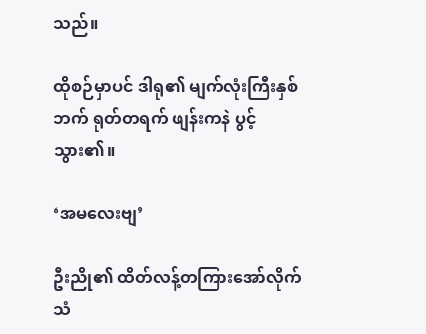သည်။

ထိုစဉ်မှာပင် ဒါရု၏ မျက်လုံးကြီးနှစ်ဘက် ရုတ်တရက် ဖျန်းကနဲ ပွင့်သွား၏။

‘အမလေးဗျ’

ဦးညို၏ ထိတ်လန့်တကြားအော်လိုက်သံ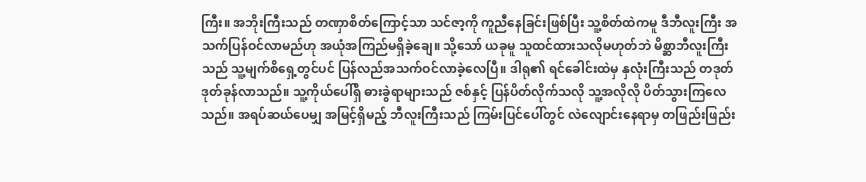ကြီး။ အဘိုးကြီးသည် တဏှာစိတ်ကြောင့်သာ သင်ဇာ့ကို ကူညီနေခြင်းဖြစ်ပြီး သူ့စိတ်ထဲကမူ ဒီဘီလူးကြီး အသက်ပြန်ဝင်လာမည်ဟု အယုံအကြည်မရှိခဲ့ချေ။ သို့သော် ယခုမူ သူထင်ထားသလိုမဟုတ်ဘဲ မိစ္ဆာဘီလူးကြီးသည် သူ့မျက်စိရှေ့တွင်ပင် ပြန်လည်အသက်ဝင်လာခဲ့လေပြီ။ ဒါရု၏ ရင်ခေါင်းထဲမှ နှလုံးကြီးသည် တဒုတ်ဒုတ်ခုန်လာသည်။ သူ့ကိုယ်ပေါ်ရှိ ဓားခွဲရာများသည် ဇစ်နှင့် ပြန်ပိတ်လိုက်သလို သူ့အလိုလို ပိတ်သွားကြလေသည်။ အရပ်ဆယ်ပေမျှ အမြင့်ရှိမည့် ဘီလူးကြီးသည် ကြမ်းပြင်ပေါ်တွင် လဲလျောင်းနေရာမှ တဖြည်းဖြည်း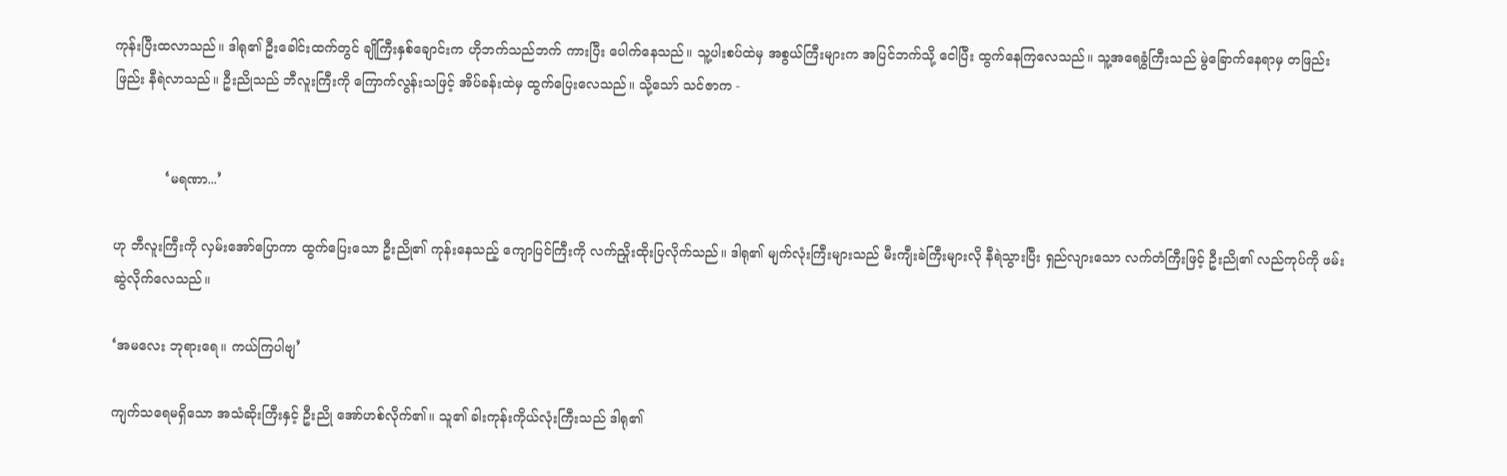ကုန်းပြီးထလာသည်။ ဒါရု၏ ဦးခေါင်းထက်တွင် ချိုကြီးနှစ်ချောင်းက ဟိုဘက်သည်ဘက် ကားပြီး ပေါက်နေသည်။ သူ့ပါးစပ်ထဲမှ အစွယ်ကြီးများက အပြင်ဘက်သို့ ငေါပြီး ထွက်နေကြလေသည်။ သူ့အရေခွံကြီးသည် မွဲခြောက်နေရာမှ တဖြည်းဖြည်း နီရဲလာသည်။ ဦးညိုသည် ဘီလူးကြီးကို ကြောက်လွန်းသဖြင့် အိပ်ခန်းထဲမှ ထွက်ပြေးလေသည်။ သို့သော် သင်ဇာက -


            ‘မရဏာ...’

ဟု ဘီလူးကြီးကို လှမ်းအော်ပြောကာ ထွက်ပြေးသော ဦးညို၏ ကုန်းနေသည့် ကျောပြင်ကြီးကို လက်ညှိုးထိုးပြလိုက်သည်။ ဒါရု၏ မျက်လုံးကြီးများသည် မီးကျီးခဲကြီးများလို နီရဲသွားပြီး ရှည်လျားသော လက်တံကြီးဖြင့် ဦးညို၏ လည်ကုပ်ကို ဖမ်းဆွဲလိုက်လေသည်။

‘အမလေး ဘုရားရေ။ ကယ်ကြပါဗျ’

ကျက်သရေမရှိသော အသံဆိုးကြီးနှင့် ဦးညို အော်ဟစ်လိုက်၏။ သူ၏ ခါးကုန်းကိုယ်လုံးကြီးသည် ဒါရု၏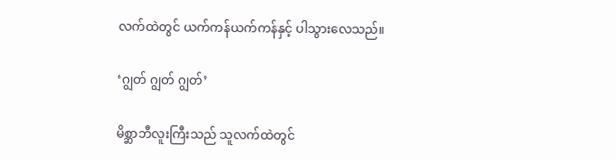လက်ထဲတွင် ယက်ကန်ယက်ကန်နှင့် ပါသွားလေသည်။

‘ဂျွတ် ဂျွတ် ဂျွတ်’

မိစ္ဆာဘီလူးကြီးသည် သူလက်ထဲတွင်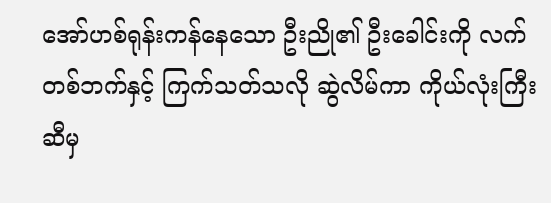အော်ဟစ်ရုန်းကန်နေသော ဦးညို၏ ဦးခေါင်းကို လက်တစ်ဘက်နှင့် ကြက်သတ်သလို ဆွဲလိမ်ကာ ကိုယ်လုံးကြီးဆီမှ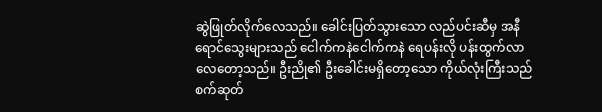ဆွဲဖြုတ်လိုက်လေသည်။ ခေါင်းပြတ်သွားသော လည်ပင်းဆီမှ အနီရောင်သွေးများသည် ငေါက်ကနဲငေါက်ကနဲ ရေပန်းလို ပန်းထွက်လာလေတော့သည်။ ဦးညို၏ ဦးခေါင်းမရှိတော့သော ကိုယ်လုံးကြီးသည် စက်ဆုတ်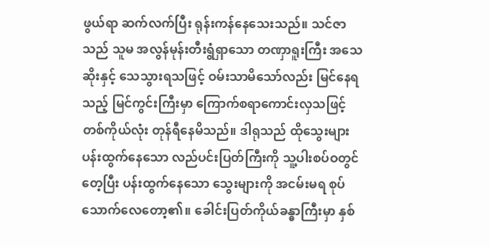ဖွယ်ရာ ဆက်လက်ပြီး ရုန်းကန်နေသေးသည်။ သင်ဇာသည် သူမ အလွန်မုန်းတီးရွံရှာသော တဏှာရူးကြီး အသေဆိုးနှင့် သေသွားရသဖြင့် ဝမ်းသာမိသော်လည်း မြင်နေရသည့် မြင်ကွင်းကြီးမှာ ကြောက်စရာကောင်းလှသဖြင့် တစ်ကိုယ်လုံး တုန်ရီနေမိသည်။ ဒါရုသည် ထိုသွေးများပန်းထွက်နေသော လည်ပင်းပြတ်ကြီးကို သူ့ပါးစပ်ဝတွင်တေ့ပြီး ပန်းထွက်နေသော သွေးများကို အငမ်းမရ စုပ်သောက်လေတော့၏။ ခေါင်းပြတ်ကိုယ်ခန္ဓာကြီးမှာ နှစ်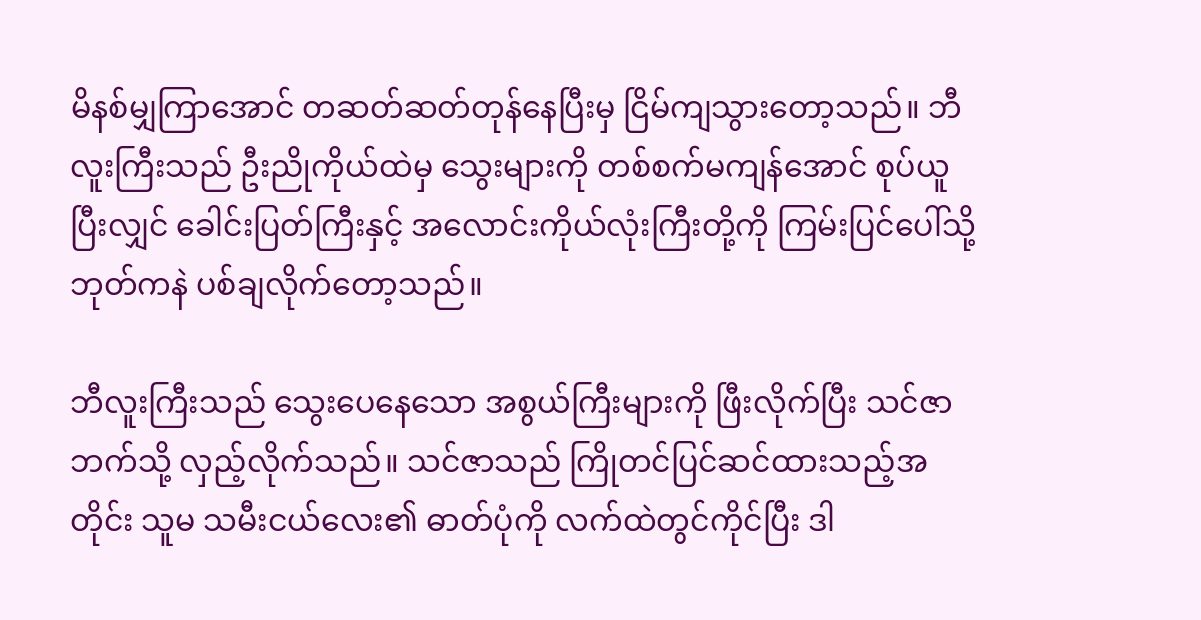မိနစ်မျှကြာအောင် တဆတ်ဆတ်တုန်နေပြီးမှ ငြိမ်ကျသွားတော့သည်။ ဘီလူးကြီးသည် ဦးညိုကိုယ်ထဲမှ သွေးများကို တစ်စက်မကျန်အောင် စုပ်ယူပြီးလျှင် ခေါင်းပြတ်ကြီးနှင့် အလောင်းကိုယ်လုံးကြီးတို့ကို ကြမ်းပြင်ပေါ်သို့ ဘုတ်ကနဲ ပစ်ချလိုက်တော့သည်။

ဘီလူးကြီးသည် သွေးပေနေသော အစွယ်ကြီးများကို ဖြီးလိုက်ပြီး သင်ဇာဘက်သို့ လှည့်လိုက်သည်။ သင်ဇာသည် ကြိုတင်ပြင်ဆင်ထားသည့်အတိုင်း သူမ သမီးငယ်လေး၏ ဓာတ်ပုံကို လက်ထဲတွင်ကိုင်ပြီး ဒါ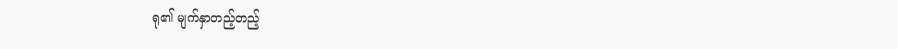ရု၏ မျက်နှာတည့်တည့်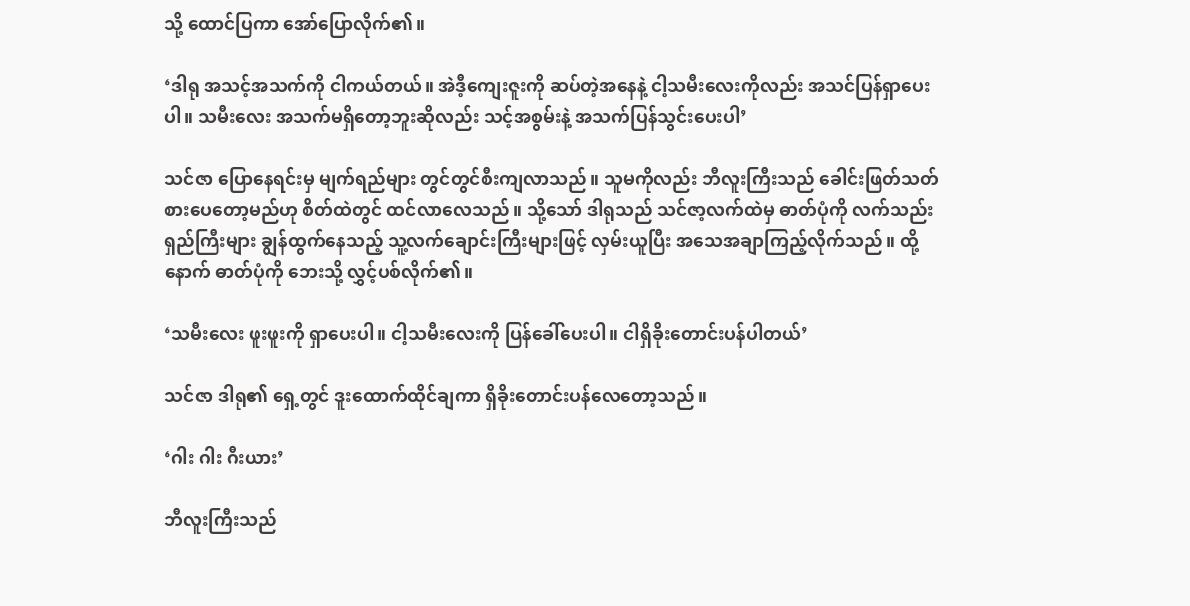သို့ ထောင်ပြကာ အော်ပြောလိုက်၏။

‘ဒါရု အသင့်အသက်ကို ငါကယ်တယ်။ အဲဒီ့ကျေးဇူးကို ဆပ်တဲ့အနေနဲ့ ငါ့သမီးလေးကိုလည်း အသင်ပြန်ရှာပေးပါ။ သမီးလေး အသက်မရှိတော့ဘူးဆိုလည်း သင့်အစွမ်းနဲ့ အသက်ပြန်သွင်းပေးပါ’

သင်ဇာ ပြောနေရင်းမှ မျက်ရည်များ တွင်တွင်စီးကျလာသည်။ သူမကိုလည်း ဘီလူးကြီးသည် ခေါင်းဖြတ်သတ်စားပေတော့မည်ဟု စိတ်ထဲတွင် ထင်လာလေသည်။ သို့သော် ဒါရုသည် သင်ဇာ့လက်ထဲမှ ဓာတ်ပုံကို လက်သည်းရှည်ကြီးများ ချွန်ထွက်နေသည့် သူ့လက်ချောင်းကြီးများဖြင့် လှမ်းယူပြီး အသေအချာကြည့်လိုက်သည်။ ထို့နောက် ဓာတ်ပုံကို ဘေးသို့ လွှင့်ပစ်လိုက်၏။

‘သမီးလေး ဖူးဖူးကို ရှာပေးပါ။ ငါ့သမီးလေးကို ပြန်ခေါ်ပေးပါ။ ငါရှိခိုးတောင်းပန်ပါတယ်’

သင်ဇာ ဒါရု၏ ရှေ့တွင် ဒူးထောက်ထိုင်ချကာ ရှိခိုးတောင်းပန်လေတော့သည်။

‘ဂါး ဂါး ဂီးယား’

ဘီလူးကြီးသည်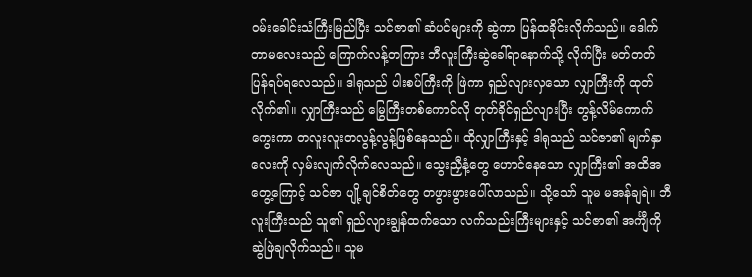ဝမ်းခေါင်းသံကြီးမြည်ပြီး သင်ဇာ၏ ဆံပင်များကို ဆွဲကာ ပြန်ထခိုင်းလိုက်သည်။ ဒေါက်တာမလေးသည် ကြောက်လန့်တကြား ဘီလူးကြီးဆွဲခေါ်ရာနောက်သို့ လိုက်ပြီး မတ်တတ်ပြန်ရပ်ရလေသည်။ ဒါရုသည် ပါးစပ်ကြီးကို ဖြဲကာ ရှည်လျားလှသော လျှာကြီးကို ထုတ်လိုက်၏။ လျှာကြီးသည် မြွေကြီးတစ်ကောင်လို တုတ်ခိုင်ရှည်လျားပြီး တွန့်လိမ်ကောက်ကွေးကာ တလူးလူးတလွန့်လွန့်ဖြစ်နေသည်။ ထိုလျှာကြီးနှင့် ဒါရုသည် သင်ဇာ၏ မျက်နှာလေးကို လှမ်းလျက်လိုက်လေသည်။ သွေးညှီနံ့တွေ ဟောင်နေသော လျှာကြီး၏ အထိအတွေ့ကြောင့် သင်ဇာ ပျို့ချင်စိတ်တွေ တဖွားဖွားပေါ်လာသည်။ သို့သော် သူမ မအန်ချရဲ။ ဘီလူးကြီးသည် သူ၏ ရှည်လျားချွန်ထက်သော လက်သည်းကြီးများနှင့် သင်ဇာ၏ အင်္ကျီကို ဆွဲဖြဲချလိုက်သည်။ သူမ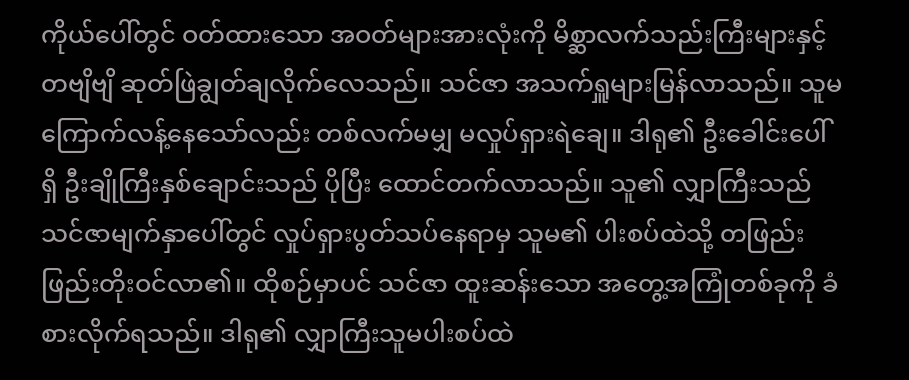ကိုယ်ပေါ်တွင် ဝတ်ထားသော အဝတ်များအားလုံးကို မိစ္ဆာလက်သည်းကြီးများနှင့် တဗျိဗျိ ဆုတ်ဖြဲချွတ်ချလိုက်လေသည်။ သင်ဇာ အသက်ရှူများမြန်လာသည်။ သူမ ကြောက်လန့်နေသော်လည်း တစ်လက်မမျှ မလှုပ်ရှားရဲချေ။ ဒါရု၏ ဦးခေါင်းပေါ်ရှိ ဦးချိုကြီးနှစ်ချောင်းသည် ပိုပြီး ထောင်တက်လာသည်။ သူ၏ လျှာကြီးသည် သင်ဇာမျက်နှာပေါ်တွင် လှုပ်ရှားပွတ်သပ်နေရာမှ သူမ၏ ပါးစပ်ထဲသို့ တဖြည်းဖြည်းတိုးဝင်လာ၏။ ထိုစဉ်မှာပင် သင်ဇာ ထူးဆန်းသော အတွေ့အကြုံတစ်ခုကို ခံစားလိုက်ရသည်။ ဒါရု၏ လျှာကြီးသူမပါးစပ်ထဲ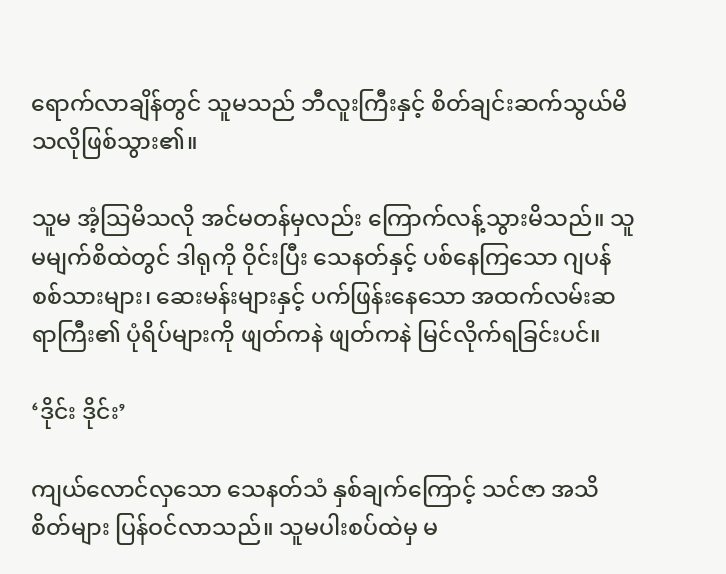ရောက်လာချိန်တွင် သူမသည် ဘီလူးကြီးနှင့် စိတ်ချင်းဆက်သွယ်မိသလိုဖြစ်သွား၏။

သူမ အံ့သြမိသလို အင်မတန်မှလည်း ကြောက်လန့်သွားမိသည်။ သူမမျက်စိထဲတွင် ဒါရုကို ဝိုင်းပြီး သေနတ်နှင့် ပစ်နေကြသော ဂျပန်စစ်သားများ၊ ဆေးမန်းများနှင့် ပက်ဖြန်းနေသော အထက်လမ်းဆရာကြီး၏ ပုံရိပ်များကို ဖျတ်ကနဲ ဖျတ်ကနဲ မြင်လိုက်ရခြင်းပင်။

‘ဒိုင်း ဒိုင်း’

ကျယ်လောင်လှသော သေနတ်သံ နှစ်ချက်ကြောင့် သင်ဇာ အသိစိတ်များ ပြန်ဝင်လာသည်။ သူမပါးစပ်ထဲမှ မ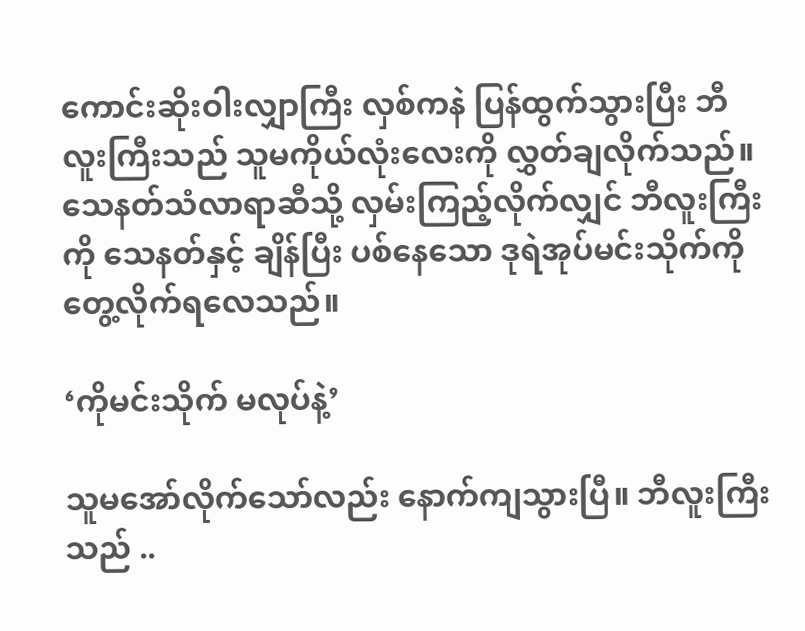ကောင်းဆိုးဝါးလျှာကြီး လှစ်ကနဲ ပြန်ထွက်သွားပြီး ဘီလူးကြီးသည် သူမကိုယ်လုံးလေးကို လွှတ်ချလိုက်သည်။ သေနတ်သံလာရာဆီသို့ လှမ်းကြည့်လိုက်လျှင် ဘီလူးကြီးကို သေနတ်နှင့် ချိန်ပြီး ပစ်နေသော ဒုရဲအုပ်မင်းသိုက်ကို တွေ့လိုက်ရလေသည်။

‘ကိုမင်းသိုက် မလုပ်နဲ့’

သူမအော်လိုက်သော်လည်း နောက်ကျသွားပြီ။ ဘီလူးကြီးသည် ..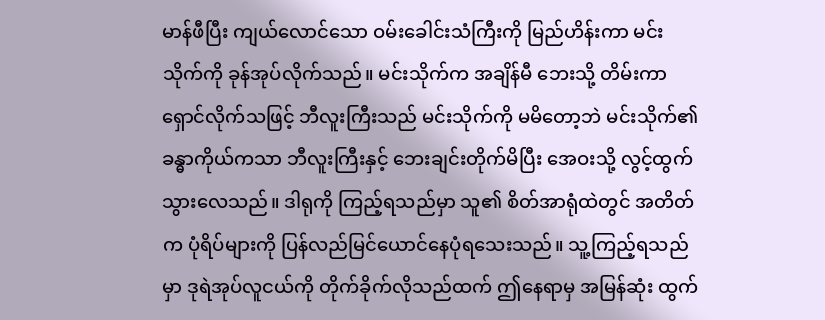မာန်ဖီပြီး ကျယ်လောင်သော ဝမ်းခေါင်းသံကြီးကို မြည်ဟိန်းကာ မင်းသိုက်ကို ခုန်အုပ်လိုက်သည်။ မင်းသိုက်က အချိန်မီ ဘေးသို့ တိမ်းကာ ရှောင်လိုက်သဖြင့် ဘီလူးကြီးသည် မင်းသိုက်ကို မမိတော့ဘဲ မင်းသိုက်၏ ခန္ဓာကိုယ်ကသာ ဘီလူးကြီးနှင့် ဘေးချင်းတိုက်မိပြီး အေဝးသို့ လွင့်ထွက်သွားလေသည်။ ဒါရုကို ကြည့်ရသည်မှာ သူ၏ စိတ်အာရုံထဲတွင် အတိတ်က ပုံရိပ်များကို ပြန်လည်မြင်ယောင်နေပုံရသေးသည်။ သူ့ကြည့်ရသည်မှာ ဒုရဲအုပ်လူငယ်ကို တိုက်ခိုက်လိုသည်ထက် ဤနေရာမှ အမြန်ဆုံး ထွက်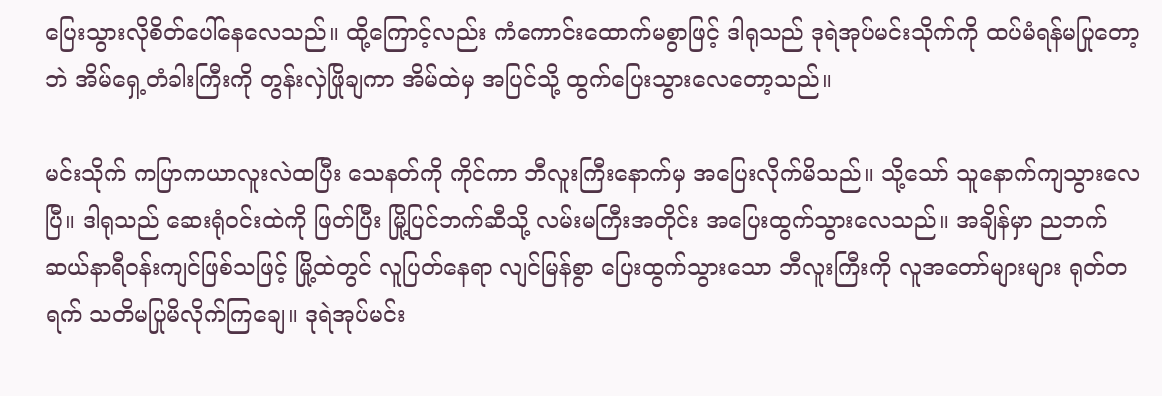ပြေးသွားလိုစိတ်ပေါ်နေလေသည်။ ထို့ကြောင့်လည်း ကံကောင်းထောက်မစွာဖြင့် ဒါရုသည် ဒုရဲအုပ်မင်းသိုက်ကို ထပ်မံရန်မပြုတော့ဘဲ အိမ်ရှေ့တံခါးကြီးကို တွန်းလှဲဖြိုချကာ အိမ်ထဲမှ အပြင်သို့ ထွက်ပြေးသွားလေတော့သည်။

မင်းသိုက် ကပြာကယာလူးလဲထပြီး သေနတ်ကို ကိုင်ကာ ဘီလူးကြီးနောက်မှ အပြေးလိုက်မိသည်။ သို့သော် သူနောက်ကျသွားလေပြီ။ ဒါရုသည် ဆေးရုံဝင်းထဲကို ဖြတ်ပြီး မြို့ပြင်ဘက်ဆီသို့ လမ်းမကြီးအတိုင်း အပြေးထွက်သွားလေသည်။ အချိန်မှာ ညဘက် ဆယ်နာရီဝန်းကျင်ဖြစ်သဖြင့် မြို့ထဲတွင် လူပြတ်နေရာ လျင်မြန်စွာ ပြေးထွက်သွားသော ဘီလူးကြီးကို လူအတော်များများ ရုတ်တရက် သတိမပြုမိလိုက်ကြချေ။ ဒုရဲအုပ်မင်း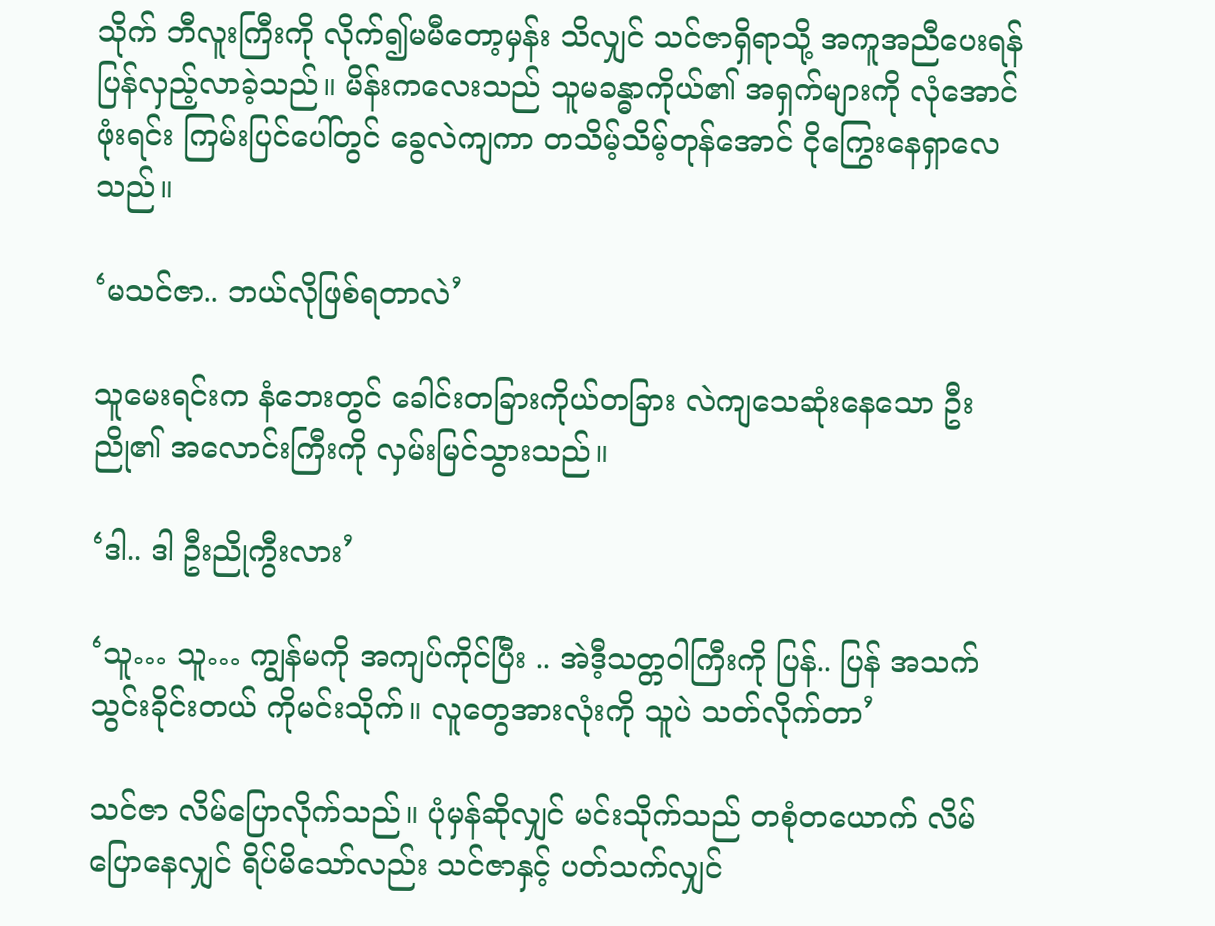သိုက် ဘီလူးကြီးကို လိုက်၍မမီတော့မှန်း သိလျှင် သင်ဇာရှိရာသို့ အကူအညီပေးရန် ပြန်လှည့်လာခဲ့သည်။ မိန်းကလေးသည် သူမခန္ဓာကိုယ်၏ အရှက်များကို လုံအောင်ဖုံးရင်း ကြမ်းပြင်ပေါ်တွင် ခွေလဲကျကာ တသိမ့်သိမ့်တုန်အောင် ငိုကြွေးနေရှာလေသည်။

‘မသင်ဇာ.. ဘယ်လိုဖြစ်ရတာလဲ’

သူမေးရင်းက နံဘေးတွင် ခေါင်းတခြားကိုယ်တခြား လဲကျသေဆုံးနေသော ဦးညို၏ အလောင်းကြီးကို လှမ်းမြင်သွားသည်။

‘ဒါ.. ဒါ ဦးညိုကွီးလား’

‘သူ… သူ… ကျွန်မကို အကျပ်ကိုင်ပြီး .. အဲဒီ့သတ္တဝါကြီးကို ပြန်.. ပြန် အသက်သွင်းခိုင်းတယ် ကိုမင်းသိုက်။ လူတွေအားလုံးကို သူပဲ သတ်လိုက်တာ’

သင်ဇာ လိမ်ပြောလိုက်သည်။ ပုံမှန်ဆိုလျှင် မင်းသိုက်သည် တစုံတယောက် လိမ်ပြောနေလျှင် ရိပ်မိသော်လည်း သင်ဇာနှင့် ပတ်သက်လျှင်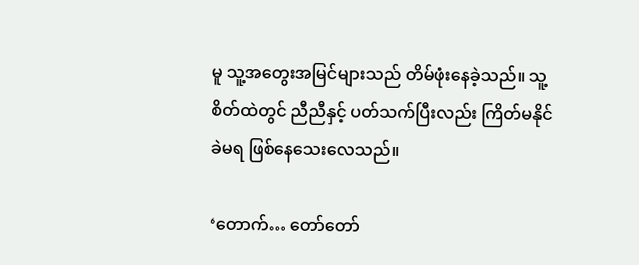မူ သူ့အတွေးအမြင်များသည် တိမ်ဖုံးနေခဲ့သည်။ သူ့စိတ်ထဲတွင် ညီညီနှင့် ပတ်သက်ပြီးလည်း ကြိတ်မနိုင်ခဲမရ ဖြစ်နေသေးလေသည်။

‘တောက်… တော်တော်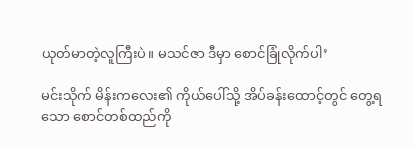ယုတ်မာတဲ့လူကြီးပဲ။ မသင်ဇာ ဒီမှာ စောင်ခြုံလိုက်ပါ’

မင်းသိုက် မိန်းကလေး၏ ကိုယ်ပေါ်သို့ အိပ်ခန်းထောင့်တွင် တွေ့ရသော စောင်တစ်ထည်ကို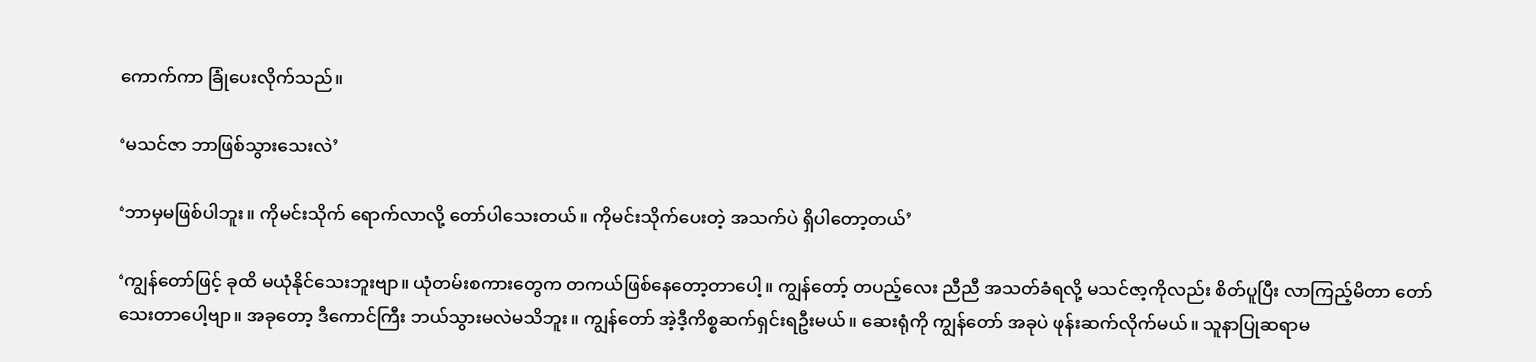ကောက်ကာ ခြုံပေးလိုက်သည်။

‘မသင်ဇာ ဘာဖြစ်သွားသေးလဲ’

‘ဘာမှမဖြစ်ပါဘူး။ ကိုမင်းသိုက် ရောက်လာလို့ တော်ပါသေးတယ်။ ကိုမင်းသိုက်ပေးတဲ့ အသက်ပဲ ရှိပါတော့တယ်’

‘ကျွန်တော်ဖြင့် ခုထိ မယုံနိုင်သေးဘူးဗျာ။ ယုံတမ်းစကားတွေက တကယ်ဖြစ်နေတော့တာပေါ့။ ကျွန်တော့် တပည့်လေး ညီညီ အသတ်ခံရလို့ မသင်ဇာ့ကိုလည်း စိတ်ပူပြီး လာကြည့်မိတာ တော်သေးတာပေါ့ဗျာ။ အခုတော့ ဒီကောင်ကြီး ဘယ်သွားမလဲမသိဘူး။ ကျွန်တော် အဲ့ဒီ့ကိစ္စဆက်ရှင်းရဦးမယ်။ ဆေးရုံကို ကျွန်တော် အခုပဲ ဖုန်းဆက်လိုက်မယ်။ သူနာပြုဆရာမ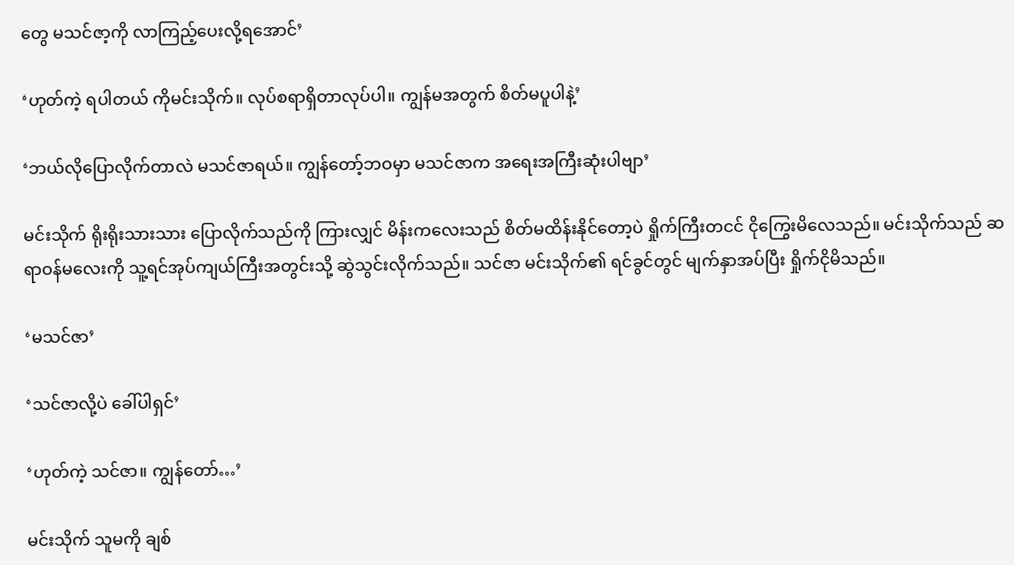တွေ မသင်ဇာ့ကို လာကြည့်ပေးလို့ရအောင်’

‘ဟုတ်ကဲ့ ရပါတယ် ကိုမင်းသိုက်။ လုပ်စရာရှိတာလုပ်ပါ။ ကျွန်မအတွက် စိတ်မပူပါနဲ့’

‘ဘယ်လိုပြောလိုက်တာလဲ မသင်ဇာရယ်။ ကျွန်တော့်ဘဝမှာ မသင်ဇာက အရေးအကြီးဆုံးပါဗျာ’

မင်းသိုက် ရိုးရိုးသားသား ပြောလိုက်သည်ကို ကြားလျှင် မိန်းကလေးသည် စိတ်မထိန်းနိုင်တော့ပဲ ရှိုက်ကြီးတငင် ငိုကြွေးမိလေသည်။ မင်းသိုက်သည် ဆရာဝန်မလေးကို သူ့ရင်အုပ်ကျယ်ကြီးအတွင်းသို့ ဆွဲသွင်းလိုက်သည်။ သင်ဇာ မင်းသိုက်၏ ရင်ခွင်တွင် မျက်နှာအပ်ပြီး ရှိုက်ငိုမိသည်။

‘မသင်ဇာ’

‘သင်ဇာလို့ပဲ ခေါ်ပါရှင်’

‘ဟုတ်ကဲ့ သင်ဇာ။ ကျွန်တော်…’

မင်းသိုက် သူမကို ချစ်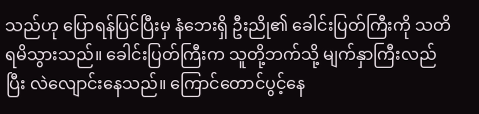သည်ဟု ပြောရန်ပြင်ပြီးမှ နံဘေးရှိ ဦးညို၏ ခေါင်းပြတ်ကြီးကို သတိရမိသွားသည်။ ခေါင်းပြတ်ကြီးက သူတို့ဘက်သို့ မျက်နှာကြီးလည်ပြီး လဲလျောင်းနေသည်။ ကြောင်တောင်ပွင့်နေ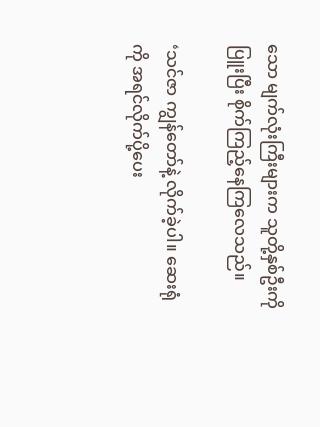သော မျက်လုံးကြီးများက သူတို့နှစ်ဦးကို ပြူးပြီး စိုက်ကြည့်နေကြလေသည်။

‘သင်ဇာ ကျွန်တော်နဲ့ လိုက်ခဲ့ပါ။ ဆေးရုံကို အရင်လိုက်ပို့ပေး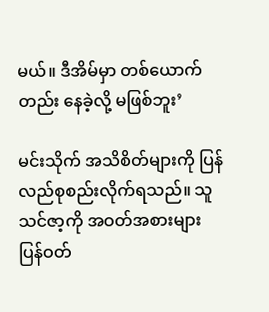မယ်။ ဒီအိမ်မှာ တစ်ယောက်တည်း နေခဲ့လို့ မဖြစ်ဘူး’

မင်းသိုက် အသိစိတ်များကို ပြန်လည်စုစည်းလိုက်ရသည်။ သူ သင်ဇာ့ကို အဝတ်အစားများ ပြန်ဝတ်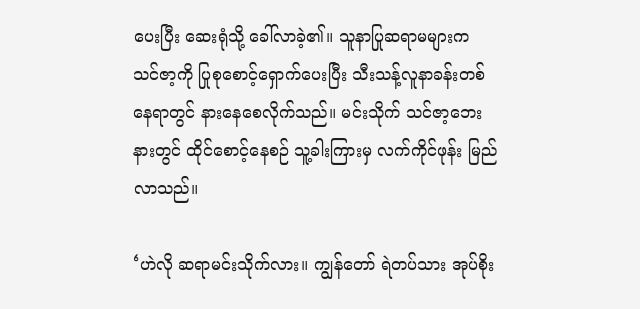ပေးပြီး ဆေးရုံသို့ ခေါ်လာခဲ့၏။ သူနာပြုဆရာမများက သင်ဇာ့ကို ပြုစုစောင့်ရှောက်ပေးပြီး သီးသန့်လူနာခန်းတစ်နေရာတွင် နားနေစေလိုက်သည်။ မင်းသိုက် သင်ဇာ့ဘေးနားတွင် ထိုင်စောင့်နေစဉ် သူ့ခါးကြားမှ လက်ကိုင်ဖုန်း မြည်လာသည်။

‘ဟဲလို ဆရာမင်းသိုက်လား။ ကျွန်တော် ရဲတပ်သား အုပ်စိုး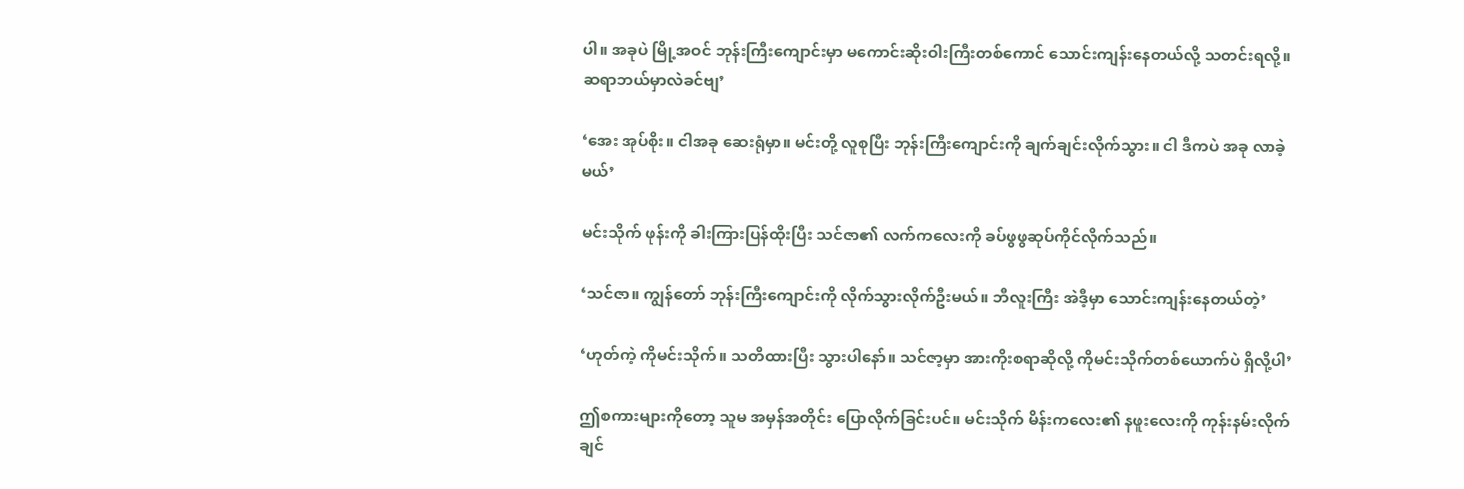ပါ။ အခုပဲ မြို့အဝင် ဘုန်းကြီးကျောင်းမှာ မကောင်းဆိုးဝါးကြီးတစ်ကောင် သောင်းကျန်းနေတယ်လို့ သတင်းရလို့။ ဆရာဘယ်မှာလဲခင်ဗျ’

‘အေး အုပ်စိုး။ ငါအခု ဆေးရုံမှာ။ မင်းတို့ လူစုပြီး ဘုန်းကြီးကျောင်းကို ချက်ချင်းလိုက်သွား။ ငါ ဒီကပဲ အခု လာခဲ့မယ်’

မင်းသိုက် ဖုန်းကို ခါးကြားပြန်ထိုးပြီး သင်ဇာ၏ လက်ကလေးကို ခပ်ဖွဖွဆုပ်ကိုင်လိုက်သည်။

‘သင်ဇာ။ ကျွန်တော် ဘုန်းကြီးကျောင်းကို လိုက်သွားလိုက်ဦးမယ်။ ဘီလူးကြီး အဲဒီ့မှာ သောင်းကျန်းနေတယ်တဲ့’

‘ဟုတ်ကဲ့ ကိုမင်းသိုက်။ သတိထားပြီး သွားပါနော်။ သင်ဇာ့မှာ အားကိုးစရာဆိုလို့ ကိုမင်းသိုက်တစ်ယောက်ပဲ ရှိလို့ပါ’

ဤစကားများကိုတော့ သူမ အမှန်အတိုင်း ပြောလိုက်ခြင်းပင်။ မင်းသိုက် မိန်းကလေး၏ နဖူးလေးကို ကုန်းနမ်းလိုက်ချင်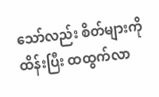သော်လည်း စိတ်များကို ထိန်းပြီး ထထွက်လာ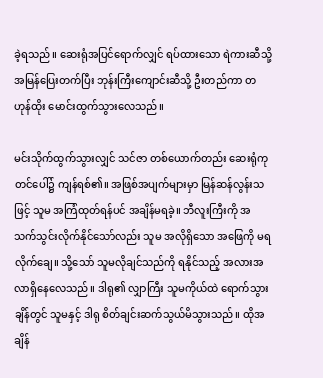ခဲ့ရသည်။ ဆေးရုံအပြင်ရောက်လျှင် ရပ်ထားသော ရဲကားဆီသို့ အမြန်ပြေးတက်ပြီး ဘုန်းကြီးကျောင်းဆီသို့ ဦးတည်ကာ တဟုန်ထိုး မောင်းထွက်သွားလေသည်။

မင်းသိုက်ထွက်သွားလျှင် သင်ဇာ တစ်ယောက်တည်း ဆေးရုံကုတင်ပေါ်၌ ကျန်ရစ်၏။ အဖြစ်အပျက်များမှာ မြန်ဆန်လွန်းသဖြင့် သူမ အကြံထုတ်ရန်ပင် အချိန်မရခဲ့။ ဘီလူးကြီးကို အသက်သွင်းလိုက်နိုင်သော်လည်း သူမ အလိုရှိသော အဖြေကို မရလိုက်ချေ။ သို့သော် သူမလိုချင်သည်ကို ရနိုင်သည့် အလားအလာရှိနေလေသည်။ ဒါရု၏ လျှာကြီး သူမကိုယ်ထဲ ရောက်သွားချိန်တွင် သူမနှင့် ဒါရု စိတ်ချင်းဆက်သွယ်မိသွားသည်။ ထိုအချိန်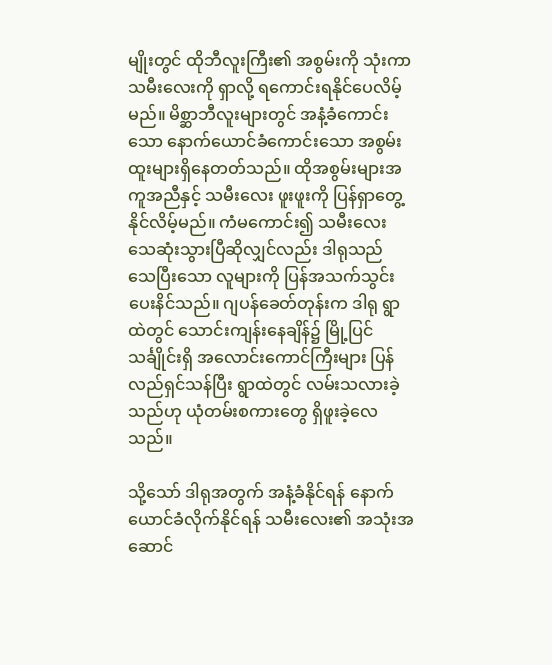မျိုးတွင် ထိုဘီလူးကြီး၏ အစွမ်းကို သုံးကာ သမီးလေးကို ရှာလို့ ရကောင်းရနိုင်ပေလိမ့်မည်။ မိစ္ဆာဘီလူးများတွင် အနံ့ခံကောင်းသော နောက်ယောင်ခံကောင်းသော အစွမ်းထူးများရှိနေတတ်သည်။ ထိုအစွမ်းများအကူအညီနှင့် သမီးလေး ဖူးဖူးကို ပြန်ရှာတွေ့နိုင်လိမ့်မည်။ ကံမကောင်း၍ သမီးလေး သေဆုံးသွားပြီဆိုလျှင်လည်း ဒါရုသည် သေပြီးသော လူများကို ပြန်အသက်သွင်းပေးနိင်သည်။ ဂျပန်ခေတ်တုန်းက ဒါရု ရွာထဲတွင် သောင်းကျန်းနေချိန်၌ မြို့ပြင်သင်္ချိုင်းရှိ အလောင်းကောင်ကြီးများ ပြန်လည်ရှင်သန်ပြီး ရွာထဲတွင် လမ်းသလားခဲ့သည်ဟု ယုံတမ်းစကားတွေ ရှိဖူးခဲ့လေသည်။

သို့သော် ဒါရုအတွက် အနံ့ခံနိုင်ရန် နောက်ယောင်ခံလိုက်နိုင်ရန် သမီးလေး၏ အသုံးအဆောင်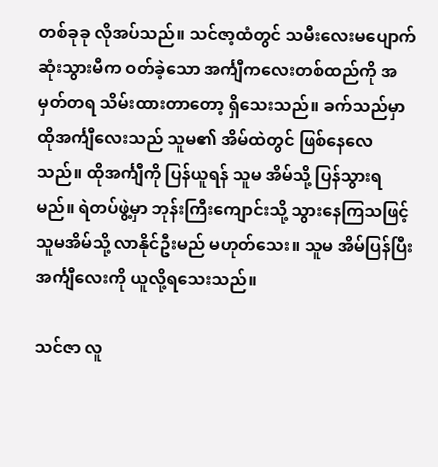တစ်ခုခု လိုအပ်သည်။ သင်ဇာ့ထံတွင် သမီးလေးမပျောက်ဆုံးသွားမီက ဝတ်ခဲ့သော အင်္ကျီကလေးတစ်ထည်ကို အမှတ်တရ သိမ်းထားတာတော့ ရှိသေးသည်။ ခက်သည်မှာ ထိုအင်္ကျီလေးသည် သူမ၏ အိမ်ထဲတွင် ဖြစ်နေလေသည်။ ထိုအင်္ကျီကို ပြန်ယူရန် သူမ အိမ်သို့ ပြန်သွားရမည်။ ရဲတပ်ဖွဲ့မှာ ဘုန်းကြီးကျောင်းသို့ သွားနေကြသဖြင့် သူမအိမ်သို့ လာနိုင်ဦးမည် မဟုတ်သေး။ သူမ အိမ်ပြန်ပြီး အင်္ကျီလေးကို ယူလို့ရသေးသည်။

သင်ဇာ လူ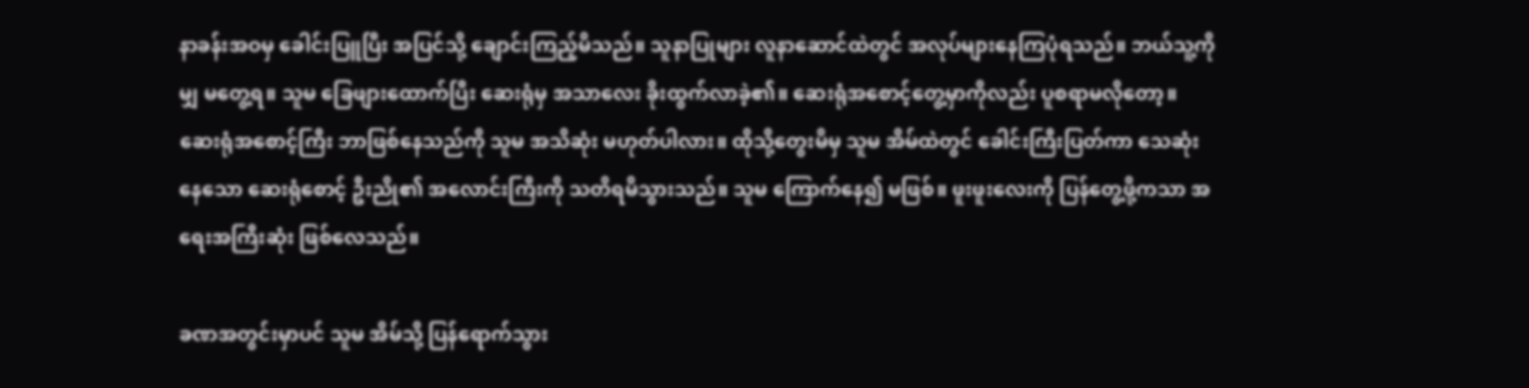နာခန်းအဝမှ ခေါင်းပြူပြီး အပြင်သို့ ချောင်းကြည့်မိသည်။ သူနာပြုများ လူနာဆောင်ထဲတွင် အလုပ်များနေကြပုံရသည်။ ဘယ်သူ့ကိုမျှ မတွေ့ရ။ သူမ ခြေဖျားထောက်ပြီး ဆေးရုံမှ အသာလေး ခိုးထွက်လာခဲ့၏။ ဆေးရုံအစောင့်တွေ့မှာကိုလည်း ပူစရာမလိုတော့။ ဆေးရုံအစောင့်ကြီး ဘာဖြစ်နေသည်ကို သူမ အသိဆုံး မဟုတ်ပါလား။ ထိုသို့တွေးမိမှ သူမ အိမ်ထဲတွင် ခေါင်းကြီးပြတ်ကာ သေဆုံးနေသော ဆေးရုံစောင့် ဦးညို၏ အလောင်းကြီးကို သတိရမိသွားသည်။ သူမ ကြောက်နေ၍ မဖြစ်။ ဖူးဖူးလေးကို ပြန်တွေ့ဖို့ကသာ အရေးအကြီးဆုံး ဖြစ်လေသည်။

ခဏအတွင်းမှာပင် သူမ အိမ်သို့ ပြန်ရောက်သွား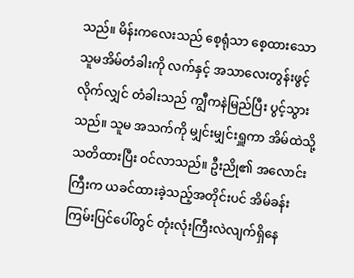သည်။ မိန်းကလေးသည် စေ့ရုံသာ စေ့ထားသော သူမအိမ်တံခါးကို လက်နှင့် အသာလေးတွန်းဖွင့်လိုက်လျှင် တံခါးသည် ကျွီကနဲမြည်ပြီး ပွင့်သွားသည်။ သူမ အသက်ကို မျှင်းမျှင်းရှူကာ အိမ်ထဲသို့ သတိထားပြီး ဝင်လာသည်။ ဦးညို၏ အလောင်းကြီးက ယခင်ထားခဲ့သည့်အတိုင်းပင် အိမ်ခန်းကြမ်းပြင်ပေါ်တွင် တုံးလုံးကြီးလဲလျက်ရှိနေ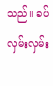သည်။ ခပ်လှမ်းလှမ်း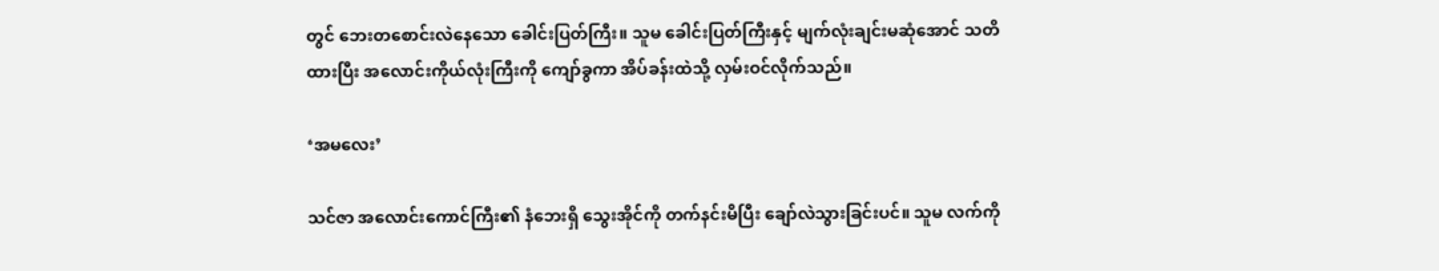တွင် ဘေးတစောင်းလဲနေသော ခေါင်းပြတ်ကြီး။ သူမ ခေါင်းပြတ်ကြီးနှင့် မျက်လုံးချင်းမဆုံအောင် သတိထားပြီး အလောင်းကိုယ်လုံးကြီးကို ကျော်ခွကာ အိပ်ခန်းထဲသို့ လှမ်းဝင်လိုက်သည်။

‘အမလေး’

သင်ဇာ အလောင်းကောင်ကြီး၏ နံဘေးရှိ သွေးအိုင်ကို တက်နင်းမိပြီး ချော်လဲသွားခြင်းပင်။ သူမ လက်ကို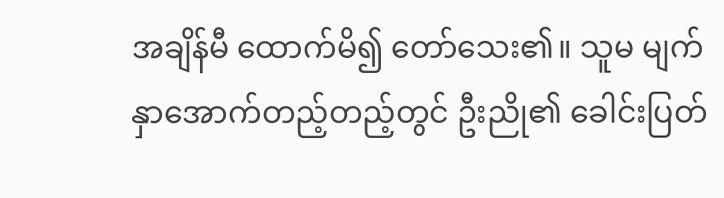အချိန်မီ ထောက်မိ၍ တော်သေး၏။ သူမ မျက်နှာအောက်တည့်တည့်တွင် ဦးညို၏ ခေါင်းပြတ်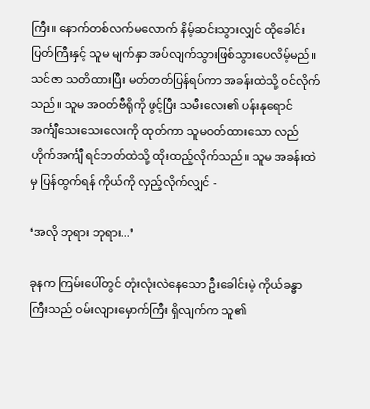ကြီး။ နောက်တစ်လက်မလောက် နိမ့်ဆင်းသွားလျှင် ထိုခေါင်းပြတ်ကြီးနှင့် သူမ မျက်နှာ အပ်လျက်သွားဖြစ်သွားပေလိမ့်မည်။ သင်ဇာ သတိထားပြီး မတ်တတ်ပြန်ရပ်ကာ အခန်းထဲသို့ ဝင်လိုက်သည်။ သူမ အဝတ်ဗီရိုကို ဖွင့်ပြီး သမီးလေး၏ ပန်းနုရောင် အင်္ကျီသေးသေးလေးကို ထုတ်ကာ သူမဝတ်ထားသော လည်ဟိုက်အင်္ကျီ ရင်ဘတ်ထဲသို့ ထိုးထည့်လိုက်သည်။ သူမ အခန်းထဲမှ ပြန်ထွက်ရန် ကိုယ်ကို လှည့်လိုက်လျှင် -

‘အလို ဘုရား ဘုရား...’

ခုနက ကြမ်းပေါ်တွင် တုံးလုံးလဲနေသော ဦးခေါင်းမဲ့ ကိုယ်ခန္ဓာကြီးသည် ဝမ်းလျားမှောက်ကြီး ရှိလျက်က သူ၏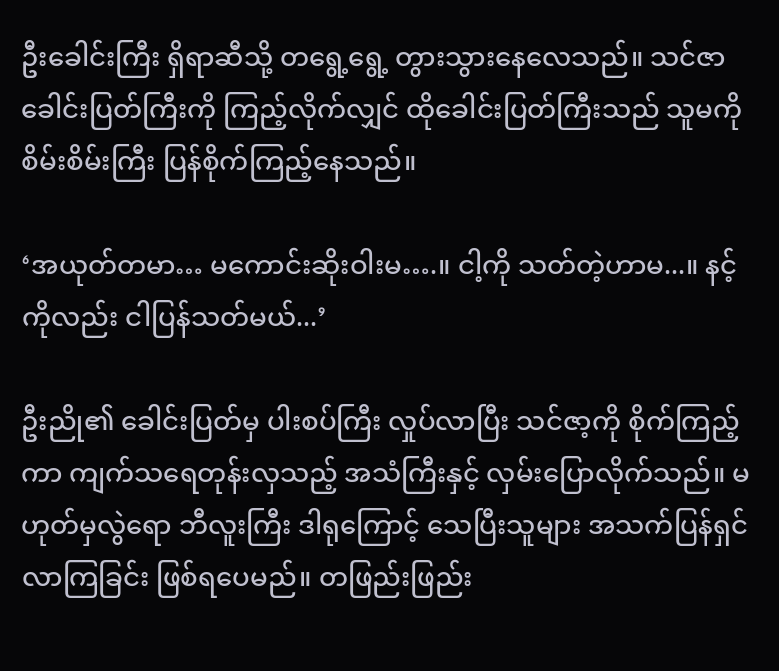ဦးခေါင်းကြီး ရှိရာဆီသို့ တရွေ့ရွေ့ တွားသွားနေလေသည်။ သင်ဇာ ခေါင်းပြတ်ကြီးကို ကြည့်လိုက်လျှင် ထိုခေါင်းပြတ်ကြီးသည် သူမကို စိမ်းစိမ်းကြီး ပြန်စိုက်ကြည့်နေသည်။

‘အယုတ်တမာ… မကောင်းဆိုးဝါးမ….။ ငါ့ကို သတ်တဲ့ဟာမ...။ နင့်ကိုလည်း ငါပြန်သတ်မယ်...’

ဦးညို၏ ခေါင်းပြတ်မှ ပါးစပ်ကြီး လှုပ်လာပြီး သင်ဇာ့ကို စိုက်ကြည့်ကာ ကျက်သရေတုန်းလှသည့် အသံကြီးနှင့် လှမ်းပြောလိုက်သည်။ မဟုတ်မှလွဲရော ဘီလူးကြီး ဒါရုကြောင့် သေပြီးသူများ အသက်ပြန်ရှင်လာကြခြင်း ဖြစ်ရပေမည်။ တဖြည်းဖြည်း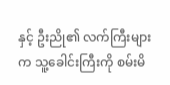နှင့် ဦးညို၏ လက်ကြီးများက သူ့ခေါင်းကြီးကို စမ်းမိ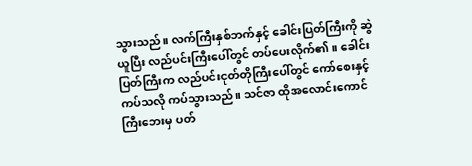သွားသည်။ လက်ကြီးနှစ်ဘက်နှင့် ခေါင်းပြတ်ကြီးကို ဆွဲယူပြီး လည်ပင်းကြီးပေါ်တွင် တပ်ပေးလိုက်၏။ ခေါင်းပြတ်ကြီးက လည်ပင်းငုတ်တိုကြီးပေါ်တွင် ကော်စေးနှင့် ကပ်သလို ကပ်သွားသည်။ သင်ဇာ ထိုအလောင်းကောင်ကြီးဘေးမှ ပတ်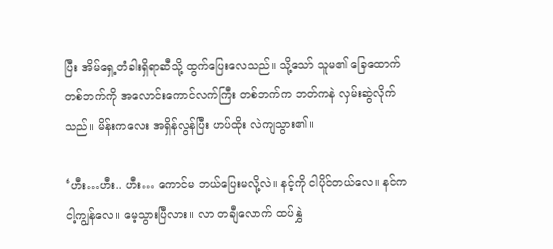ပြီး အိမ်ရှေ့တံခါးရှိရာဆီသို့ ထွက်ပြေးလေသည်။ သို့သော် သူမ၏ ခြေထောက်တစ်ဘက်ကို အလောင်းကောင်လက်ကြီး တစ်ဘက်က ဘတ်ကနဲ လှမ်းဆွဲလိုက်သည်။ မိန်းကလေး အရှိန်လွန်ပြီး ဟပ်ထိုး လဲကျသွား၏။

‘ဟီး…ဟီး.. ဟီး… ကောင်မ ဘယ်ပြေးမလို့လဲ။ နင့်ကို ငါပိုင်တယ်လေ။ နင်က ငါ့ကျွန်လေ။ မေ့သွားပြီလား။ လာ တချီလောက် ထပ်နွှဲ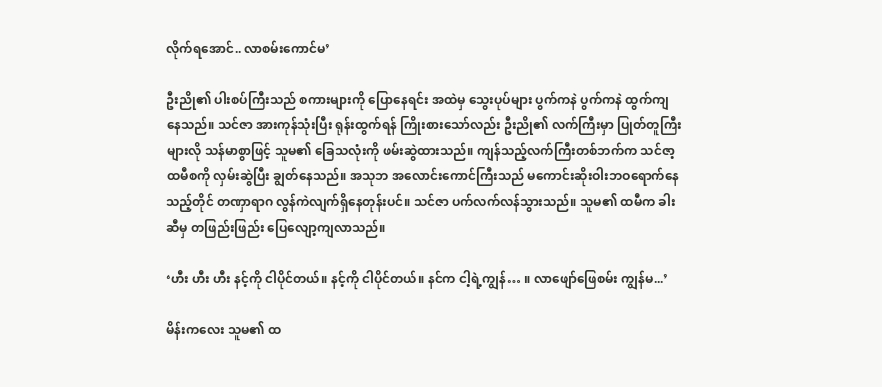လိုက်ရအောင်.. လာစမ်းကောင်မ’

ဦးညို၏ ပါးစပ်ကြီးသည် စကားများကို ပြောနေရင်း အထဲမှ သွေးပုပ်များ ပွက်ကနဲ ပွက်ကနဲ ထွက်ကျနေသည်။ သင်ဇာ အားကုန်သုံးပြီး ရုန်းထွက်ရန် ကြိုးစားသော်လည်း ဦးညို၏ လက်ကြီးမှာ ပြုတ်တူကြီးများလို သန်မာစွာဖြင့် သူမ၏ ခြေသလုံးကို ဖမ်းဆွဲထားသည်။ ကျန်သည့်လက်ကြီးတစ်ဘက်က သင်ဇာ့ထမီစကို လှမ်းဆွဲပြီး ချွတ်နေသည်။ အသုဘ အလောင်းကောင်ကြီးသည် မကောင်းဆိုးဝါးဘဝရောက်နေသည့်တိုင် တဏှာရာဂ လွန်ကဲလျက်ရှိနေတုန်းပင်။ သင်ဇာ ပက်လက်လန်သွားသည်။ သူမ၏ ထမီက ခါးဆီမှ တဖြည်းဖြည်း ပြေလျော့ကျလာသည်။

‘ဟီး ဟီး ဟီး နင့်ကို ငါပိုင်တယ်။ နင့်ကို ငါပိုင်တယ်။ နင်က ငါ့ရဲ့ကျွန်… ။ လာဖျော်ဖြေစမ်း ကျွန်မ...’

မိန်းကလေး သူမ၏ ထ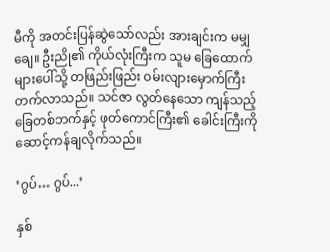မီကို အတင်းပြန်ဆွဲသော်လည်း အားချင်းက မမျှချေ။ ဦးညို၏ ကိုယ်လုံးကြီးက သူမ ခြေထောက်များပေါ်သို့ တဖြည်းဖြည်း ဝမ်းလျားမှောက်ကြီး တက်လာသည်။ သင်ဇာ လွတ်နေသော ကျန်သည့် ခြေတစ်ဘက်နှင့် ဖုတ်ကောင်ကြီး၏ ခေါင်းကြီးကို ဆောင့်ကန်ချလိုက်သည်။

‘ဂွပ်… ဂွပ်...’

နှစ်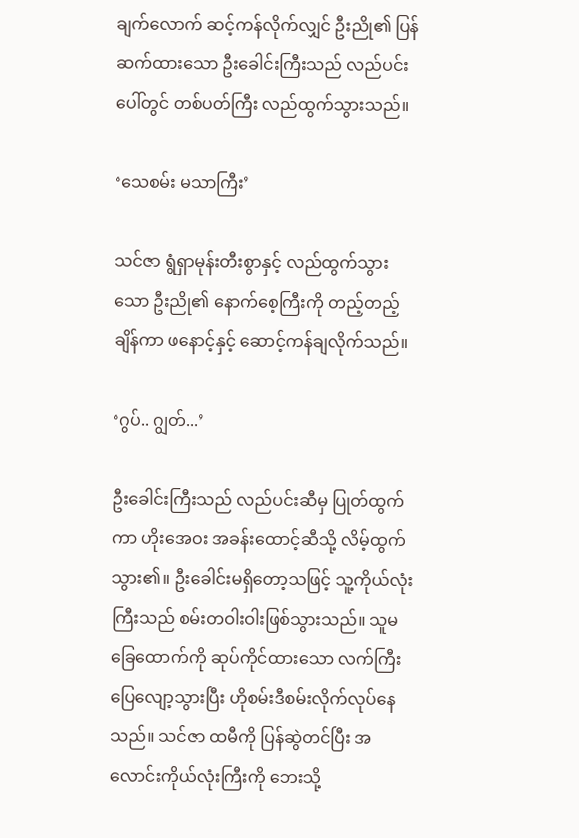ချက်လောက် ဆင့်ကန်လိုက်လျှင် ဦးညို၏ ပြန်ဆက်ထားသော ဦးခေါင်းကြီးသည် လည်ပင်းပေါ်တွင် တစ်ပတ်ကြီး လည်ထွက်သွားသည်။

‘သေစမ်း မသာကြီး’

သင်ဇာ ရွံရှာမုန်းတီးစွာနှင့် လည်ထွက်သွားသော ဦးညို၏ နောက်စေ့ကြီးကို တည့်တည့်ချိန်ကာ ဖနောင့်နှင့် ဆောင့်ကန်ချလိုက်သည်။

‘ဂွပ်.. ဂျွတ်...’

ဦးခေါင်းကြီးသည် လည်ပင်းဆီမှ ပြုတ်ထွက်ကာ ဟိုးအေဝး အခန်းထောင့်ဆီသို့ လိမ့်ထွက်သွား၏။ ဦးခေါင်းမရှိတော့သဖြင့် သူ့ကိုယ်လုံးကြီးသည် စမ်းတဝါးဝါးဖြစ်သွားသည်။ သူမ ခြေထောက်ကို ဆုပ်ကိုင်ထားသော လက်ကြီး ပြေလျော့သွားပြီး ဟိုစမ်းဒီစမ်းလိုက်လုပ်နေသည်။ သင်ဇာ ထမီကို ပြန်ဆွဲတင်ပြီး အလောင်းကိုယ်လုံးကြီးကို ဘေးသို့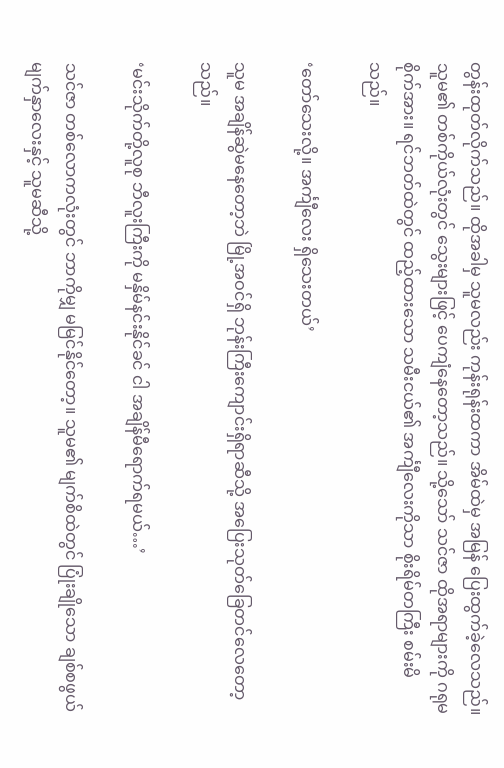တွန်းထုတ်လိုက်သည်။ ထိုအခါမှ သူမလည်း ကုန်းရုန်းထကာ အိမ်ထဲမှ အမြန် ပြေးထွက်ခဲ့လေသည်။ သူမ၏ တစ်ကိုယ်လုံးတွင် သွေးများဖြင့် ပေကျံနေတော့သည်။ သို့သော် သင်ဇာ ထိုအရာများကို ဂရုမစိုက်အား။ ရင်ဘတ်ထဲတွင် ထည့်ထားသော သမီးငယ်၏ အင်္ကျီလေးကိုသာ စိုးရိမ်တကြီး စမ်းမိသည်။

‘တော်သေးလို့။ အင်္ကျီလေး ရှိသေးတယ်’

သူမ အချိန်ဆွဲမနေတော့ဘဲ မြို့အဝင်ရှိ ဘုန်းကြီးကျောင်းရှိရာဆီသို့ အပြေးသုတ်ခြေတင်လေတော့သည်။

‘မင်းသိုက်တို့လူစု ဘီလူးကြီးကို မနှိမ်နင်းနိုင်ခင် ငါ အချိန်မီရောက်ရမယ်…’

သင်ဇာ တစ်လောကလုံးတွင် ဘာကိုမျှ မမြင်နိုင်တော့။ သူမ၏ မျက်စိထဲတွင် ပြုံးချိုသော ချစ်စဖွယ် မျက်နှာလေးနှင့် သူမဆီသို့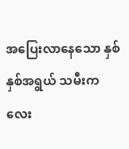အပြေးလာနေသော နှစ်နှစ်အရွယ် သမီးကလေး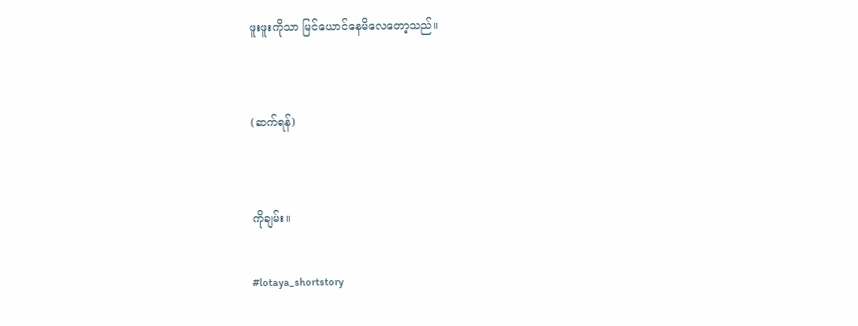ဖူးဖူးကိုသာ မြင်ယောင်နေမိလေတော့သည်။


(ဆက်ရန်)


ကိုချမ်း။

#lotaya_shortstory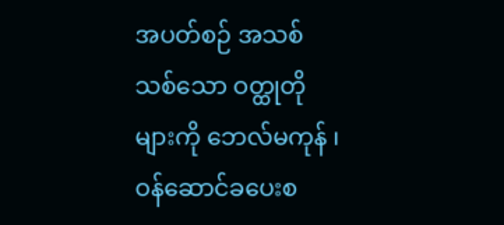အပတ်စဉ် အသစ်သစ်သော ဝတ္ထုတိုများကို ဘေလ်မကုန် ၊ ဝန်ဆောင်ခပေးစ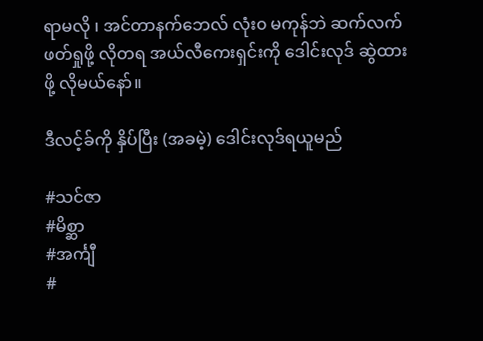ရာမလို ၊ အင်တာနက်ဘေလ် လုံး၀ မကုန်ဘဲ ဆက်လက်ဖတ်ရှုဖို့ လိုတရ အယ်လီကေးရှင်းကို ဒေါင်းလုဒ် ဆွဲထားဖို့ လိုမယ်နော်။

ဒီလင့်ခ်ကို နှိပ်ပြီး (အခမဲ့) ဒေါင်းလုဒ်ရယူမည်

#သင်ဇာ
#မိစ္ဆာ
#အင်္ကျီ
#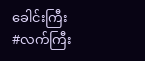ခေါင်းကြီး
#လက်ကြီး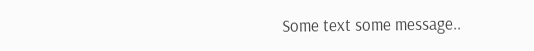Some text some message..